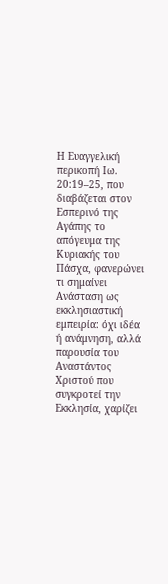Η Ευαγγελική περικοπή Ιω. 20:19–25, που διαβάζεται στον Εσπερινό της Αγάπης το απόγευμα της Κυριακής του Πάσχα, φανερώνει τι σημαίνει Ανάσταση ως εκκλησιαστική εμπειρία: όχι ιδέα ή ανάμνηση, αλλά παρουσία του Αναστάντος Χριστού που συγκροτεί την Εκκλησία, χαρίζει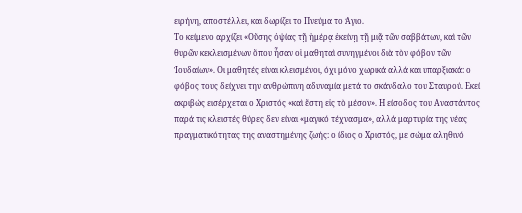ειρήνη, αποστέλλει, και δωρίζει το Πνεύμα το Άγιο.
Το κείμενο αρχίζει «Οὔσης ὀψίας τῇ ἡμέρᾳ ἐκείνῃ τῇ μιᾷ τῶν σαββάτων, καὶ τῶν θυρῶν κεκλεισμένων ὅπου ἦσαν οἱ μαθηταὶ συνηγμένοι διὰ τὸν φόβον τῶν Ἰουδαίων». Οι μαθητές είναι κλεισμένοι, όχι μόνο χωρικά αλλά και υπαρξιακά: ο φόβος τους δείχνει την ανθρώπινη αδυναμία μετά το σκάνδαλο του Σταυρού. Εκεί ακριβώς εισέρχεται ο Χριστός «καὶ ἔστη εἰς τὸ μέσον». Η είσοδος του Αναστάντος παρά τις κλειστές θύρες δεν είναι «μαγικό τέχνασμα», αλλά μαρτυρία της νέας πραγματικότητας της αναστημένης ζωής: ο ίδιος ο Χριστός, με σώμα αληθινό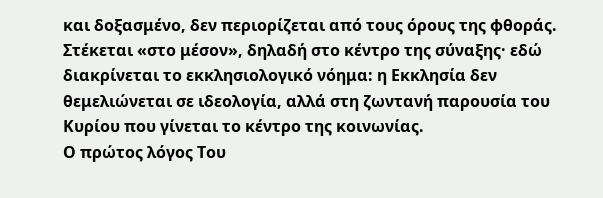και δοξασμένο, δεν περιορίζεται από τους όρους της φθοράς. Στέκεται «στο μέσον», δηλαδή στο κέντρο της σύναξης· εδώ διακρίνεται το εκκλησιολογικό νόημα: η Εκκλησία δεν θεμελιώνεται σε ιδεολογία, αλλά στη ζωντανή παρουσία του Κυρίου που γίνεται το κέντρο της κοινωνίας.
Ο πρώτος λόγος Του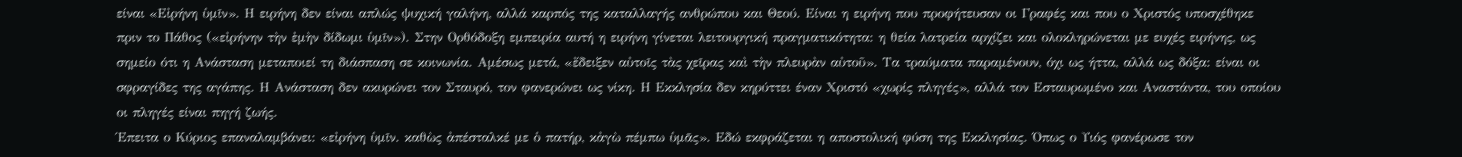είναι «Εἰρήνη ὑμῖν». Η ειρήνη δεν είναι απλώς ψυχική γαλήνη, αλλά καρπός της καταλλαγής ανθρώπου και Θεού. Είναι η ειρήνη που προφήτευσαν οι Γραφές και που ο Χριστός υποσχέθηκε πριν το Πάθος («εἰρήνην τὴν ἐμὴν δίδωμι ὑμῖν»). Στην Ορθόδοξη εμπειρία αυτή η ειρήνη γίνεται λειτουργική πραγματικότητα: η θεία λατρεία αρχίζει και ολοκληρώνεται με ευχές ειρήνης, ως σημείο ότι η Ανάσταση μεταποιεί τη διάσπαση σε κοινωνία. Αμέσως μετά, «ἔδειξεν αὐτοῖς τὰς χεῖρας καὶ τὴν πλευρὰν αὐτοῦ». Τα τραύματα παραμένουν, όχι ως ήττα, αλλά ως δόξα: είναι οι σφραγίδες της αγάπης. Η Ανάσταση δεν ακυρώνει τον Σταυρό, τον φανερώνει ως νίκη. Η Εκκλησία δεν κηρύττει έναν Χριστό «χωρίς πληγές», αλλά τον Εσταυρωμένο και Αναστάντα, του οποίου οι πληγές είναι πηγή ζωής.
Έπειτα ο Κύριος επαναλαμβάνει: «εἰρήνη ὑμῖν. καθὼς ἀπέσταλκέ με ὁ πατήρ, κἀγὼ πέμπω ὑμᾶς». Εδώ εκφράζεται η αποστολική φύση της Εκκλησίας. Όπως ο Υιός φανέρωσε τον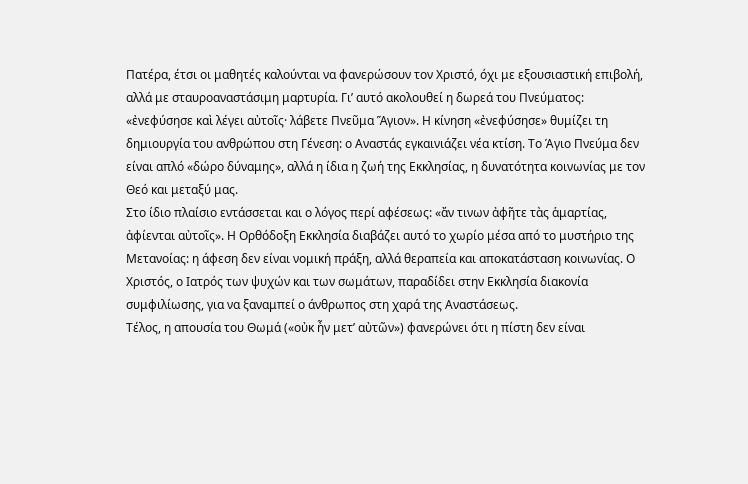Πατέρα, έτσι οι μαθητές καλούνται να φανερώσουν τον Χριστό, όχι με εξουσιαστική επιβολή, αλλά με σταυροαναστάσιμη μαρτυρία. Γι’ αυτό ακολουθεί η δωρεά του Πνεύματος: «ἐνεφύσησε καὶ λέγει αὐτοῖς· λάβετε Πνεῦμα Ἅγιον». Η κίνηση «ἐνεφύσησε» θυμίζει τη δημιουργία του ανθρώπου στη Γένεση: ο Αναστάς εγκαινιάζει νέα κτίση. Το Άγιο Πνεύμα δεν είναι απλό «δώρο δύναμης», αλλά η ίδια η ζωή της Εκκλησίας, η δυνατότητα κοινωνίας με τον Θεό και μεταξύ μας.
Στο ίδιο πλαίσιο εντάσσεται και ο λόγος περί αφέσεως: «ἄν τινων ἀφῆτε τὰς ἁμαρτίας, ἀφίενται αὐτοῖς». Η Ορθόδοξη Εκκλησία διαβάζει αυτό το χωρίο μέσα από το μυστήριο της Μετανοίας: η άφεση δεν είναι νομική πράξη, αλλά θεραπεία και αποκατάσταση κοινωνίας. Ο Χριστός, ο Ιατρός των ψυχών και των σωμάτων, παραδίδει στην Εκκλησία διακονία συμφιλίωσης, για να ξαναμπεί ο άνθρωπος στη χαρά της Αναστάσεως.
Τέλος, η απουσία του Θωμά («οὐκ ἦν μετ’ αὐτῶν») φανερώνει ότι η πίστη δεν είναι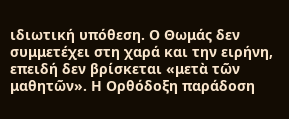ιδιωτική υπόθεση. Ο Θωμάς δεν συμμετέχει στη χαρά και την ειρήνη, επειδή δεν βρίσκεται «μετὰ τῶν μαθητῶν». Η Ορθόδοξη παράδοση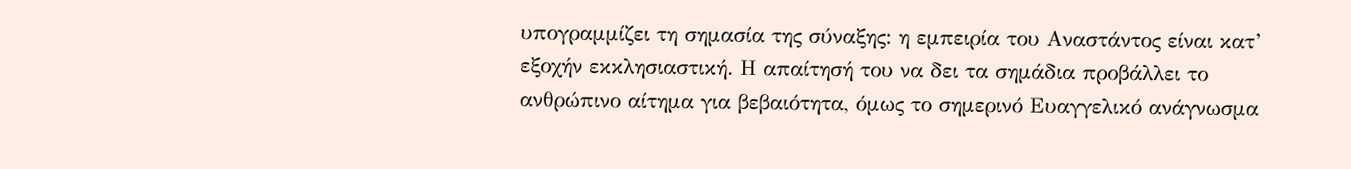υπογραμμίζει τη σημασία της σύναξης: η εμπειρία του Αναστάντος είναι κατ’ εξοχήν εκκλησιαστική. Η απαίτησή του να δει τα σημάδια προβάλλει το ανθρώπινο αίτημα για βεβαιότητα, όμως το σημερινό Ευαγγελικό ανάγνωσμα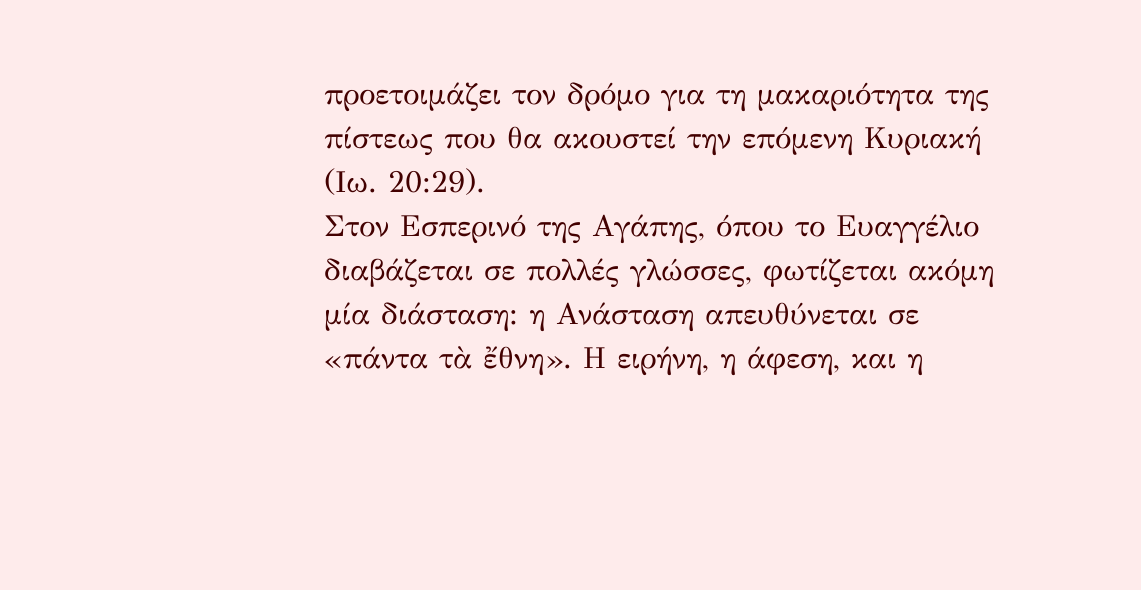προετοιμάζει τον δρόμο για τη μακαριότητα της πίστεως που θα ακουστεί την επόμενη Κυριακή (Ιω. 20:29).
Στον Εσπερινό της Αγάπης, όπου το Ευαγγέλιο διαβάζεται σε πολλές γλώσσες, φωτίζεται ακόμη μία διάσταση: η Ανάσταση απευθύνεται σε «πάντα τὰ ἔθνη». Η ειρήνη, η άφεση, και η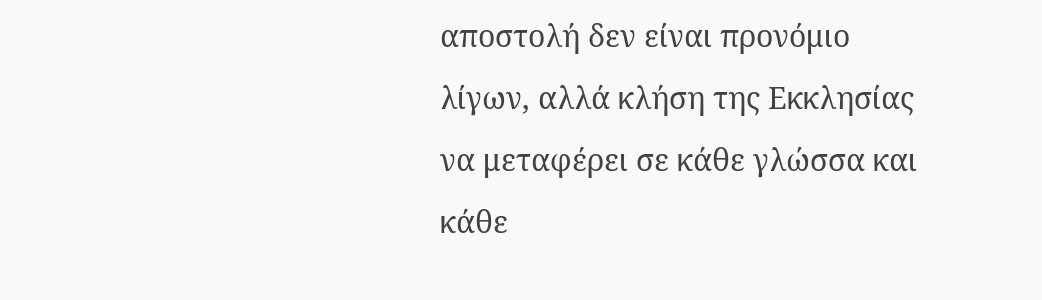αποστολή δεν είναι προνόμιο λίγων, αλλά κλήση της Εκκλησίας να μεταφέρει σε κάθε γλώσσα και κάθε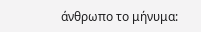άνθρωπο το μήνυμα: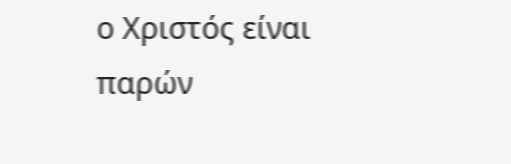ο Χριστός είναι παρών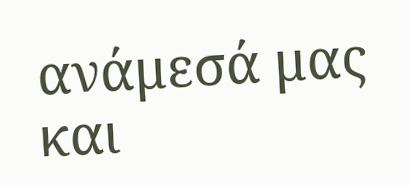ανάμεσά μας και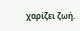χαρίζει ζωή.